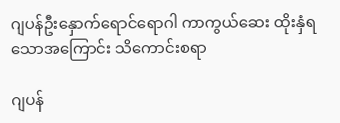ဂျပန်ဦးနှောက်ရောင်ရောဂါ ကာကွယ်ဆေး ထိုးနှံရသောအကြောင်း သိကောင်းစရာ

ဂျပန်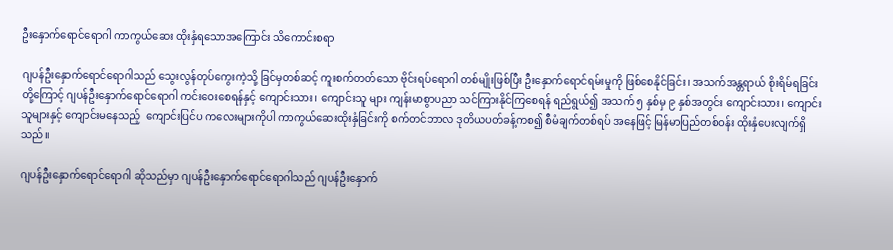ဦးနှောက်ရောင်ရောဂါ ကာကွယ်ဆေး ထိုးနှံရသောအကြောင်း သိကောင်းစရာ

ဂျပန်ဦးနှောက်ရောင်ရောဂါသည် သွေးလွန်တုပ်ကွေးကဲ့သို့ ခြင်မှတစ်ဆင့် ကူးစက်တတ်သော ဗိုင်းရပ်ရောဂါ တစ်မျိုးဖြစ်ပြီး ဦးနှောက်ရောင်ရမ်းမှုကို ဖြစ်စေနိုင်ခြင်း၊ အသက်အန္တရာယ် စိုးရိမ်ရခြင်းတို့ကြောင့် ဂျပန်ဦးနှောက်ရောင်ရောဂါ ကင်းဝေးစေရန်နှင့် ကျောင်းသား၊ ကျောင်းသူ များ ကျန်းမာစွာပညာ သင်ကြားနိုင်ကြစေရန် ရည်ရွယ်၍ အသက် ၅ နှစ်မှ ၉ နှစ်အတွင်း ကျောင်းသား၊ ကျောင်းသူများနှင့် ကျောင်းမနေသည့်  ကျောင်းပြင်ပ ကလေးများကိုပါ ကာကွယ်ဆေးထိုးနှံခြင်းကို စက်တင်ဘာလ ဒုတိယပတ်ခန့်ကစ၍ စီမံချက်တစ်ရပ် အနေဖြင့် မြန်မာပြည်တစ်ဝန်း ထိုးနှံပေးလျက်ရှိသည်။

ဂျပန်ဦးနှောက်ရောင်ရောဂါ ဆိုသည်မှာ ဂျပန်ဦးနှောက်ရောင်ရောဂါသည် ဂျပန်ဦးနှောက်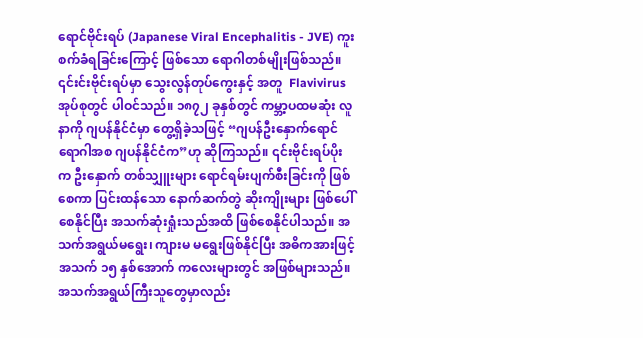ရောင်ဗိုင်းရပ် (Japanese Viral Encephalitis - JVE) ကူးစက်ခံရခြင်းကြောင့် ဖြစ်သော ရောဂါတစ်မျိုးဖြစ်သည်။ ၎င်းင်းဗိုင်းရပ်မှာ သွေးလွန်တုပ်ကွေးနှင့် အတူ  Flavivirusအုပ်စုတွင် ပါဝင်သည်။ ၁၈၇၂ ခုနှစ်တွင် ကမ္ဘာ့ပထမဆုံး လူနာကို ဂျပန်နိုင်ငံမှာ တွေ့ရှိခဲ့သဖြင့် “ဂျပန်ဦးနှောက်ရောင်ရောဂါအစ ဂျပန်နိုင်ငံက”ဟု ဆိုကြသည်။ ၎င်းဗိုင်းရပ်ပိုးက ဦးနှောက် တစ်သျှူးများ ရောင်ရမ်းပျက်စီးခြင်းကို ဖြစ်စေကာ ပြင်းထန်သော နောက်ဆက်တွဲ ဆိုးကျိုးများ ဖြစ်ပေါ်စေနိုင်ပြီး အသက်ဆုံးရှုံးသည်အထိ ဖြစ်စေနိုင်ပါသည်။ အသက်အရွယ်မရွေး၊ ကျားမ မရွေးဖြစ်နိုင်ပြီး အဓိကအားဖြင့် အသက် ၁၅ နှစ်အောက် ကလေးများတွင် အဖြစ်များသည်။ အသက်အရွယ်ကြီးသူတွေမှာလည်း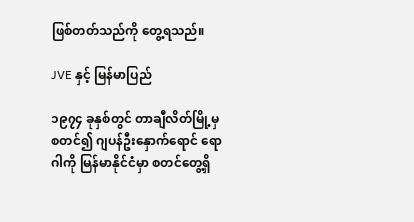ဖြစ်တတ်သည်ကို တွေ့ရသည်။

JVE နှင့် မြန်မာပြည်

၁၉၇၄ ခုနှစ်တွင် တာချီလိတ်မြို့မှ စတင်၍ ဂျပန်ဦးနှောက်ရောင် ရောဂါကို မြန်မာနိုင်ငံမှာ စတင်တွေ့ရှိ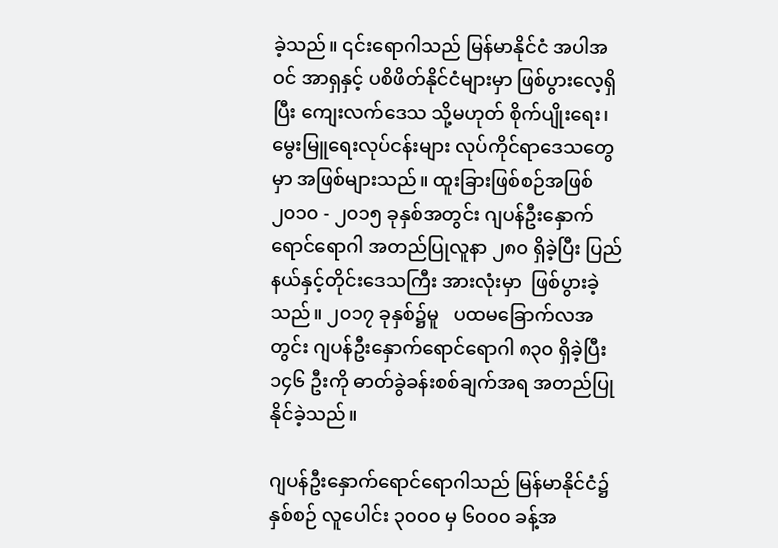ခဲ့သည်။ ၎င်းရောဂါသည် မြန်မာနိုင်ငံ အပါအဝင် အာရှနှင့် ပစိဖိတ်နိုင်ငံများမှာ ဖြစ်ပွားလေ့ရှိပြီး ကျေးလက်ဒေသ သို့မဟုတ် စိုက်ပျိုးရေး၊ မွေးမြူရေးလုပ်ငန်းများ လုပ်ကိုင်ရာဒေသတွေမှာ အဖြစ်များသည်။ ထူးခြားဖြစ်စဉ်အဖြစ် ၂၀၁၀ - ၂၀၁၅ ခုနှစ်အတွင်း ဂျပန်ဦးနှောက်ရောင်ရောဂါ အတည်ပြုလူနာ ၂၈၀ ရှိခဲ့ပြီး ပြည်နယ်နှင့်တိုင်းဒေသကြီး အားလုံးမှာ  ဖြစ်ပွားခဲ့သည်။ ၂၀၁၇ ခုနှစ်၌မူ   ပထမခြောက်လအတွင်း ဂျပန်ဦးနှောက်ရောင်ရောဂါ ၈၃၀ ရှိခဲ့ပြီး ၁၄၆ ဦးကို ဓာတ်ခွဲခန်းစစ်ချက်အရ အတည်ပြုနိုင်ခဲ့သည်။

ဂျပန်ဦးနှောက်ရောင်ရောဂါသည် မြန်မာနိုင်ငံ၌ နှစ်စဉ် လူပေါင်း ၃၀၀၀ မှ ၆၀၀၀ ခန့်အ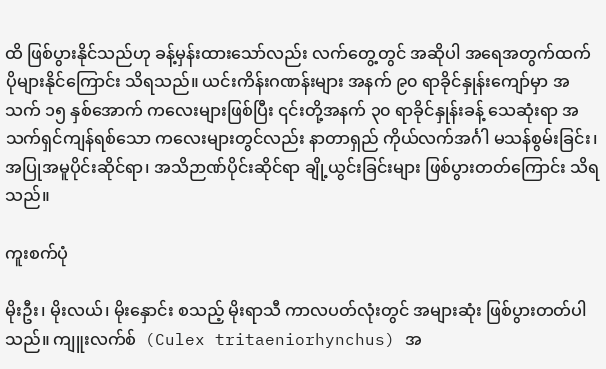ထိ ဖြစ်ပွားနိုင်သည်ဟု ခန့်မှန်းထားသော်လည်း လက်တွေ့တွင် အဆိုပါ အရေအတွက်ထက် ပိုများနိုင်ကြောင်း သိရသည်။ ယင်းကိန်းဂဏန်းများ အနက် ၉၀ ရာခိုင်နှုန်းကျော်မှာ အသက် ၁၅ နှစ်အောက် ကလေးများဖြစ်ပြီး ၎င်းတို့အနက် ၃၀ ရာခိုင်နှုန်းခန့် သေဆုံးရာ အသက်ရှင်ကျန်ရစ်သော ကလေးများတွင်လည်း နာတာရှည် ကိုယ်လက်အင်္ဂါ မသန်စွမ်းခြင်း၊ အပြုအမူပိုင်းဆိုင်ရာ၊ အသိဉာဏ်ပိုင်းဆိုင်ရာ ချို့ယွင်းခြင်းများ ဖြစ်ပွားတတ်ကြောင်း သိရသည်။

ကူးစက်ပုံ

မိုးဦး၊ မိုးလယ်၊ မိုးနှောင်း စသည့် မိုးရာသီ ကာလပတ်လုံးတွင် အများဆုံး ဖြစ်ပွားတတ်ပါသည်။ ကျူးလက်စ်  (Culex tritaeniorhynchus) အ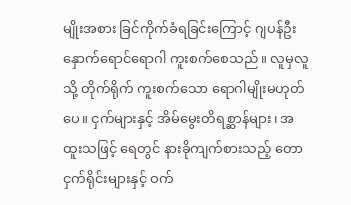မျိုးအစား ခြင်ကိုက်ခံရခြင်းကြောင့် ဂျပန်ဦးနှောက်ရောင်ရောဂါ ကူးစက်စေသည်။ လူမှလူသို့ တိုက်ရိုက် ကူးစက်သော ရောဂါမျိုးမဟုတ်ပေ။ ငှက်များနှင့် အိမ်မွေးတိရစ္ဆာန်များ၊ အထူးသဖြင့် ရေတွင် နားခိုကျက်စားသည့် တောငှက်ရိုင်းများနှင့် ဝက်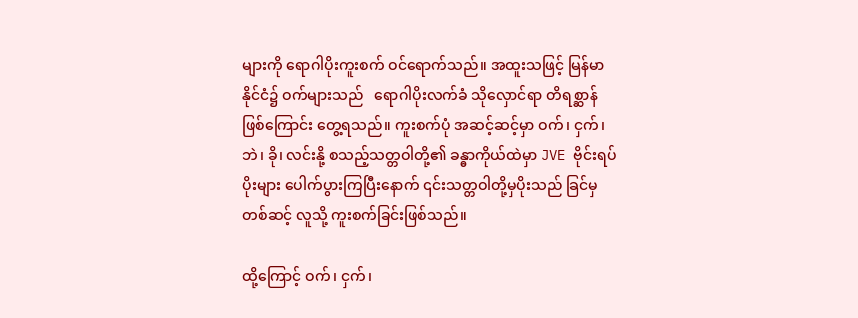များကို ရောဂါပိုးကူးစက် ဝင်ရောက်သည်။ အထူးသဖြင့် မြန်မာနိုင်ငံ၌ ဝက်များသည်   ရောဂါပိုးလက်ခံ သိုလှောင်ရာ တိရစ္ဆာန်ဖြစ်ကြောင်း တွေ့ရသည်။ ကူးစက်ပုံ အဆင့်ဆင့်မှာ ဝက်၊ ငှက်၊ ဘဲ၊ ခို၊ လင်းနို့ စသည့်သတ္တဝါတို့၏ ခန္ဓာကိုယ်ထဲမှာ JVE ဗိုင်းရပ်ပိုးများ ပေါက်ပွားကြပြီးနောက် ၎င်းသတ္တဝါတို့မှပိုးသည် ခြင်မှတစ်ဆင့် လူသို့ ကူးစက်ခြင်းဖြစ်သည်။

ထို့ကြောင့် ဝက်၊ ငှက်၊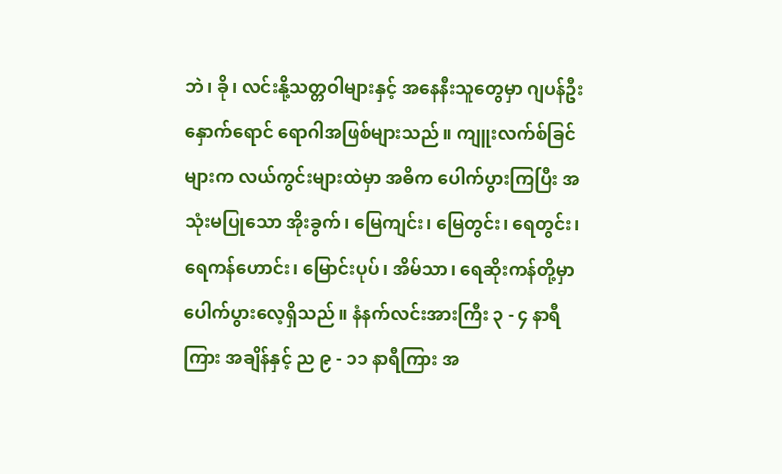ဘဲ၊ ခို၊ လင်းနို့သတ္တဝါများနှင့် အနေနီးသူတွေမှာ ဂျပန်ဦးနှောက်ရောင် ရောဂါအဖြစ်များသည်။ ကျူးလက်စ်ခြင်များက လယ်ကွင်းများထဲမှာ အဓိက ပေါက်ပွားကြပြီး အသုံးမပြုသော အိုးခွက်၊ မြေကျင်း၊ မြေတွင်း၊ ရေတွင်း၊ ရေကန်ဟောင်း၊ မြောင်းပုပ်၊ အိမ်သာ၊ ရေဆိုးကန်တို့မှာ ပေါက်ပွားလေ့ရှိသည်။ နံနက်လင်းအားကြီး ၃ - ၄ နာရီကြား အချိန်နှင့် ည ၉ - ၁၁ နာရီကြား အ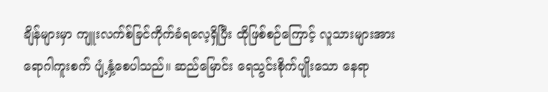ချိန်များမှာ ကျူးလက်စ်ခြင်ကိုက်ခံရလေ့ရှိပြီး ထိုဖြစ်စဉ်ကြောင့် လူသားများအား ရောဂါကူးစက် ပျံ့နှံ့စေပါသည်။ ဆည်မြောင်း ရေသွင်းစိုက်ပျိုးသော နေရာ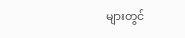များတွင်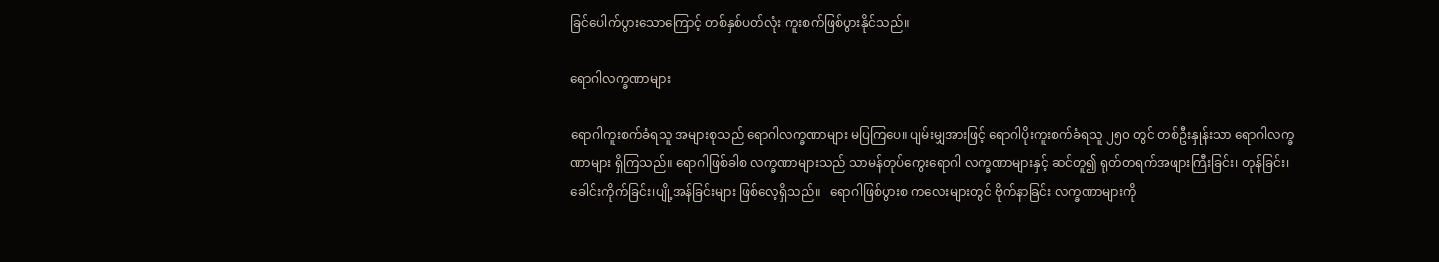ခြင်ပေါက်ပွားသောကြောင့် တစ်နှစ်ပတ်လုံး ကူးစက်ဖြစ်ပွားနိုင်သည်။

ရောဂါလက္ခဏာများ

ရောဂါကူးစက်ခံရသူ အများစုသည် ရောဂါလက္ခဏာများ မပြကြပေ။ ပျမ်းမျှအားဖြင့် ရောဂါပိုးကူးစက်ခံရသူ ၂၅၀ တွင် တစ်ဦးနှုန်းသာ ရောဂါလက္ခဏာများ ရှိကြသည်။ ရောဂါဖြစ်ခါစ လက္ခဏာများသည် သာမန်တုပ်ကွေးရောဂါ လက္ခဏာများနှင့် ဆင်တူ၍ ရုတ်တရက်အဖျားကြီးခြင်း၊ တုန်ခြင်း၊ ခေါင်းကိုက်ခြင်း၊ပျို့အန်ခြင်းများ ဖြစ်လေ့ရှိသည်။   ရောဂါဖြစ်ပွားစ ကလေးများတွင် ဗိုက်နာခြင်း လက္ခဏာများကို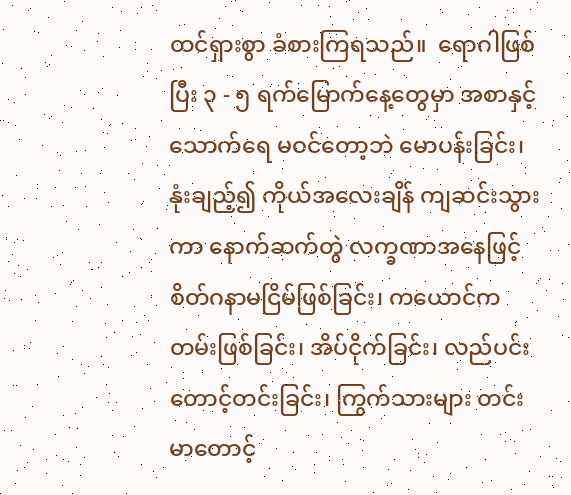ထင်ရှားစွာ ခံစားကြရသည်။  ရောဂါဖြစ်ပြီး ၃ - ၅ ရက်မြောက်နေ့တွေမှာ အစာနှင့်သောက်ရေ မဝင်တော့ဘဲ မောပန်းခြင်း၊ နုံးချည့်၍ ကိုယ်အလေးချိန် ကျဆင်းသွားကာ နောက်ဆက်တွဲ လက္ခဏာအနေဖြင့် စိတ်ဂနာမငြိမ်ဖြစ်ခြင်း၊ ကယောင်ကတမ်းဖြစ်ခြင်း၊ အိပ်ငိုက်ခြင်း၊ လည်ပင်းတောင့်တင်းခြင်း၊ ကြွက်သားများ တင်းမာတောင့်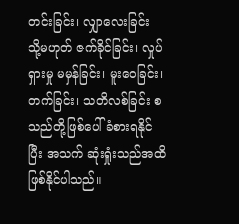တင်းခြင်း၊ လျှာလေးခြင်း သို့မဟုတ် ဇက်ခိုင်ခြင်း၊ လှုပ်ရှားမှု မမှန်ခြင်း၊ မူးဝေခြင်း၊ တက်ခြင်း၊ သတိလစ်ခြင်း စသည်တို့ဖြစ်ပေါ်ခံစားရနိုင်ပြီး အသက် ဆုံးရှုံးသည်အထိ ဖြစ်နိုင်ပါသည်။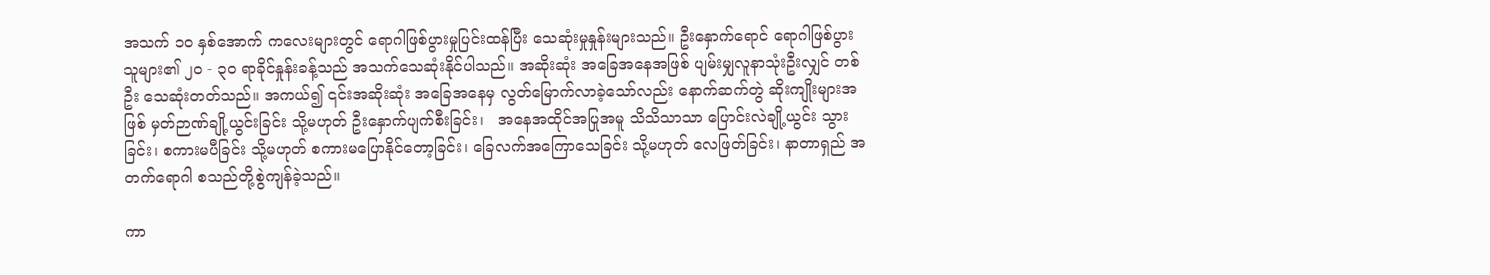အသက် ၁၀ နှစ်အောက် ကလေးများတွင် ရောဂါဖြစ်ပွားမှုပြင်းထန်ပြီး သေဆုံးမှုနှုန်းများသည်။ ဦးနှောက်ရောင် ရောဂါဖြစ်ပွားသူများ၏ ၂၀ - ၃၀ ရာခိုင်နှုန်းခန့်သည် အသက်သေဆုံးနိုင်ပါသည်။ အဆိုးဆုံး အခြေအနေအဖြစ် ပျမ်းမျှလူနာသုံးဦးလျှင် တစ်ဦး သေဆုံးတတ်သည်။ အကယ်၍ ၎င်းအဆိုးဆုံး အခြေအနေမှ လွတ်မြောက်လာခဲ့သော်လည်း နောက်ဆက်တွဲ ဆိုးကျိုးများအဖြစ် မှတ်ဉာဏ်ချို့ယွင်းခြင်း သို့မဟုတ် ဦးနှောက်ပျက်စီးခြင်း၊   အနေအထိုင်အပြုအမူ သိသိသာသာ ပြောင်းလဲချို့ယွင်း သွားခြင်း၊ စကားမပီခြင်း သို့မဟုတ် စကားမပြောနိုင်တော့ခြင်း၊ ခြေလက်အကြောသေခြင်း သို့မဟုတ် လေဖြတ်ခြင်း၊ နာတာရှည် အတက်ရောဂါ စသည်တို့စွဲကျန်ခဲ့သည်။

ကာ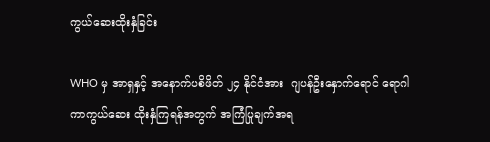ကွယ်ဆေးထိုးနှံခြင်း

WHO မှ အာရှနှင့် အနောက်ပစိဖိတ် ၂၄ နိုင်ငံအား  ဂျပန်ဦးနှောက်ရောင် ရောဂါ ကာကွယ်ဆေး ထိုးနှံကြရန်အတွက် အကြံပြုချက်အရ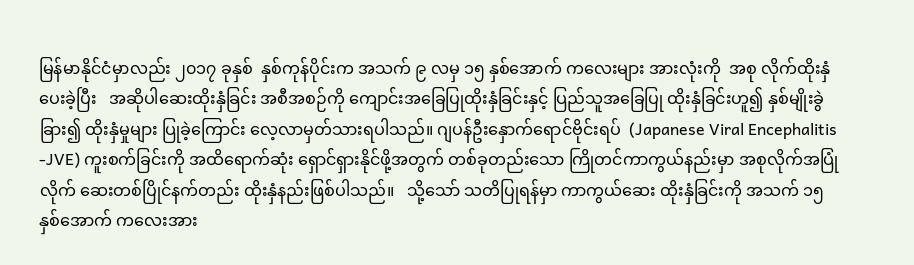မြန်မာနိုင်ငံမှာလည်း ၂၀၁၇ ခုနှစ်  နှစ်ကုန်ပိုင်းက အသက် ၉ လမှ ၁၅ နှစ်အောက် ကလေးများ အားလုံးကို  အစု လိုက်ထိုးနှံပေးခဲ့ပြီး   အဆိုပါဆေးထိုးနှံခြင်း အစီအစဉ်ကို ကျောင်းအခြေပြုထိုးနှံခြင်းနှင့် ပြည်သူအခြေပြု ထိုးနှံခြင်းဟူ၍ နှစ်မျိုးခွဲခြား၍ ထိုးနှံမှုများ ပြုခဲ့ကြောင်း လေ့လာမှတ်သားရပါသည်။ ဂျပန်ဦးနှောက်ရောင်ဗိုင်းရပ်  (Japanese Viral Encephalitis -JVE) ကူးစက်ခြင်းကို အထိရောက်ဆုံး ရှောင်ရှားနိုင်ဖို့အတွက် တစ်ခုတည်းသော ကြိုတင်ကာကွယ်နည်းမှာ အစုလိုက်အပြုံလိုက် ဆေးတစ်ပြိုင်နက်တည်း ထိုးနှံနည်းဖြစ်ပါသည်။   သို့သော် သတိပြုရန်မှာ ကာကွယ်ဆေး ထိုးနှံခြင်းကို အသက် ၁၅ နှစ်အောက် ကလေးအား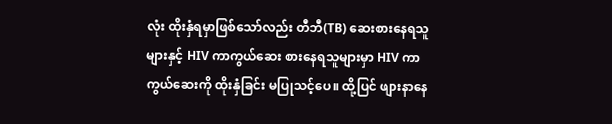လုံး ထိုးနှံရမှာဖြစ်သော်လည်း တီဘီ(TB) ဆေးစားနေရသူများနှင့် HIV ကာကွယ်ဆေး စားနေရသူများမှာ HIV ကာကွယ်ဆေးကို ထိုးနှံခြင်း မပြုသင့်ပေ။ ထို့ပြင် ဖျားနာနေ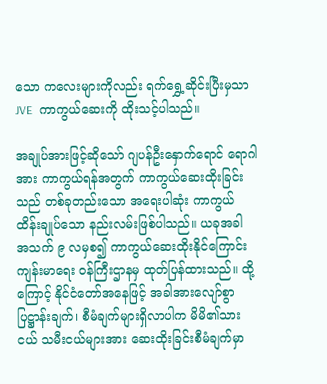သော ကလေးများကိုလည်း ရက်ရွှေ့ဆိုင်းပြီးမှသာ JVE  ကာကွယ်ဆေးကို ထိုးသင့်ပါသည်။

အချုပ်အားဖြင့်ဆိုသော် ဂျပန်ဦးနှောက်ရောင် ရောဂါအား ကာကွယ်ရန်အတွက် ကာကွယ်ဆေးထိုးခြင်းသည် တစ်ခုတည်းသော အရေးပါဆုံး ကာကွယ်ထိန်းချုပ်သော နည်းလမ်းဖြစ်ပါသည်။ ယခုအခါ အသက် ၉ လမှစ၍ ကာကွယ်ဆေးထိုးနိုင်ကြောင်း ကျန်းမာရေး ဝန်ကြီးဌာနမှ ထုတ်ပြန်ထားသည်။ ထို့ကြောင့် နိုင်ငံတော်အနေဖြင့် အခါအားလျော်စွာ ပြဋ္ဌာန်းချက်၊ စီမံချက်များရှိလာပါက မိမိ၏သားငယ် သမီးငယ်များအား ဆေးထိုးခြင်းစီမံချက်မှာ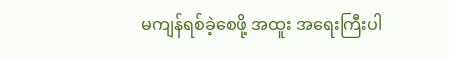မကျန်ရစ်ခဲ့စေဖို့ အထူး အရေးကြီးပါ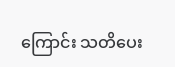ကြောင်း သတိပေး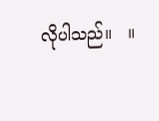လိုပါသည်။   ။